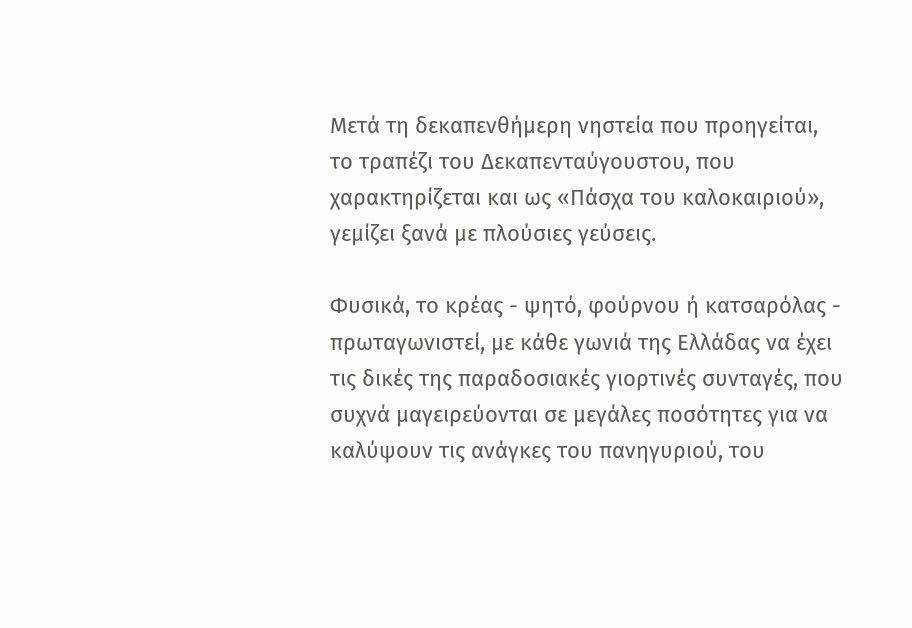Μετά τη δεκαπενθήμερη νηστεία που προηγείται, το τραπέζι του Δεκαπενταύγουστου, που χαρακτηρίζεται και ως «Πάσχα του καλοκαιριού», γεμίζει ξανά με πλούσιες γεύσεις.

Φυσικά, το κρέας - ψητό, φούρνου ή κατσαρόλας - πρωταγωνιστεί, με κάθε γωνιά της Ελλάδας να έχει τις δικές της παραδοσιακές γιορτινές συνταγές, που συχνά μαγειρεύονται σε μεγάλες ποσότητες για να καλύψουν τις ανάγκες του πανηγυριού, του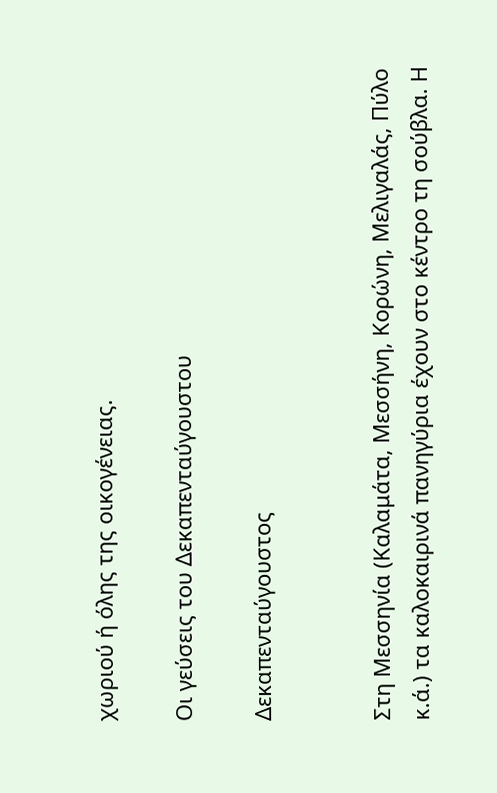χωριού ή όλης της οικογένειας.

Οι γεύσεις του Δεκαπενταύγουστου

Δεκαπενταύγουστος


Στη Μεσσηνία (Καλαμάτα, Μεσσήνη, Κορώνη, Μελιγαλάς, Πύλο κ.ά.) τα καλοκαιρινά πανηγύρια έχουν στο κέντρο τη σούβλα. Η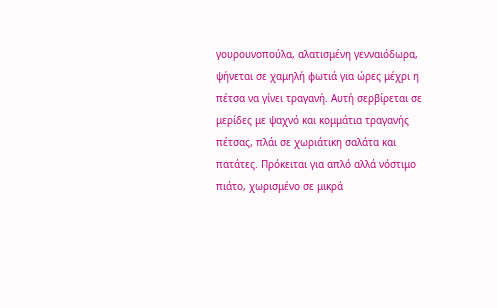γουρουνοπούλα, αλατισμένη γενναιόδωρα, ψήνεται σε χαμηλή φωτιά για ώρες μέχρι η πέτσα να γίνει τραγανή. Αυτή σερβίρεται σε μερίδες με ψαχνό και κομμάτια τραγανής πέτσας, πλάι σε χωριάτικη σαλάτα και πατάτες. Πρόκειται για απλό αλλά νόστιμο πιάτο, χωρισμένο σε μικρά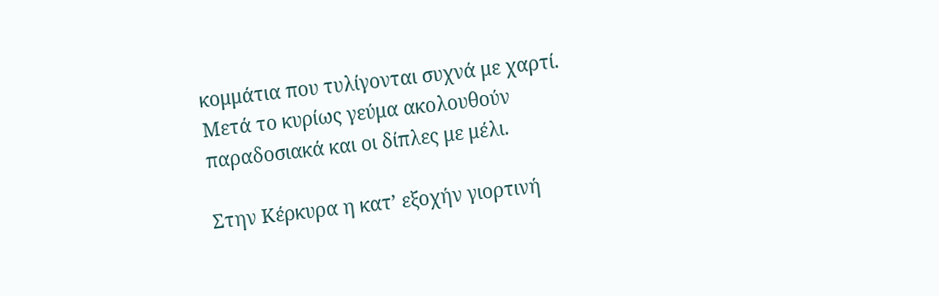κομμάτια που τυλίγονται συχνά με χαρτί. Μετά το κυρίως γεύμα ακολουθούν παραδοσιακά και οι δίπλες με μέλι.

Στην Κέρκυρα η κατ’ εξοχήν γιορτινή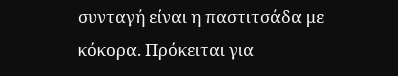συνταγή είναι η παστιτσάδα με κόκορα. Πρόκειται για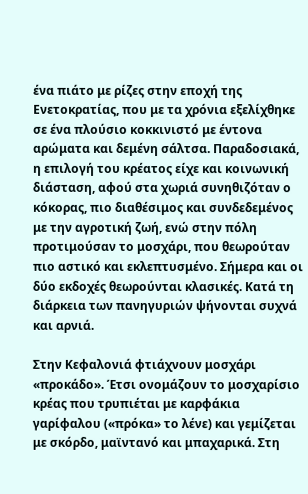ένα πιάτο με ρίζες στην εποχή της Ενετοκρατίας, που με τα χρόνια εξελίχθηκε σε ένα πλούσιο κοκκινιστό με έντονα αρώματα και δεμένη σάλτσα. Παραδοσιακά, η επιλογή του κρέατος είχε και κοινωνική διάσταση, αφού στα χωριά συνηθιζόταν ο κόκορας, πιο διαθέσιμος και συνδεδεμένος με την αγροτική ζωή, ενώ στην πόλη προτιμούσαν το μοσχάρι, που θεωρούταν πιο αστικό και εκλεπτυσμένο. Σήμερα και οι δύο εκδοχές θεωρούνται κλασικές. Κατά τη διάρκεια των πανηγυριών ψήνονται συχνά και αρνιά.

Στην Κεφαλονιά φτιάχνουν μοσχάρι «προκάδο». Έτσι ονομάζουν το μοσχαρίσιο κρέας που τρυπιέται με καρφάκια γαρίφαλου («πρόκα» το λένε) και γεμίζεται με σκόρδο, μαϊντανό και μπαχαρικά. Στη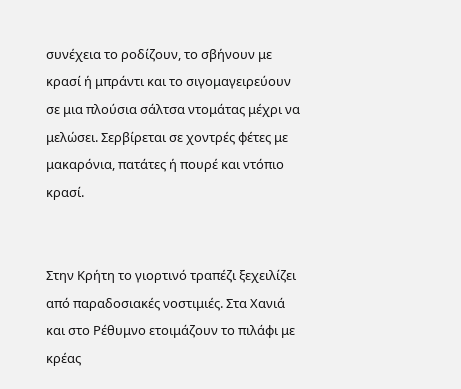συνέχεια το ροδίζουν, το σβήνουν με κρασί ή μπράντι και το σιγομαγειρεύουν σε μια πλούσια σάλτσα ντομάτας μέχρι να μελώσει. Σερβίρεται σε χοντρές φέτες με μακαρόνια, πατάτες ή πουρέ και ντόπιο κρασί.


Στην Κρήτη το γιορτινό τραπέζι ξεχειλίζει από παραδοσιακές νοστιμιές. Στα Χανιά και στο Ρέθυμνο ετοιμάζουν το πιλάφι με κρέας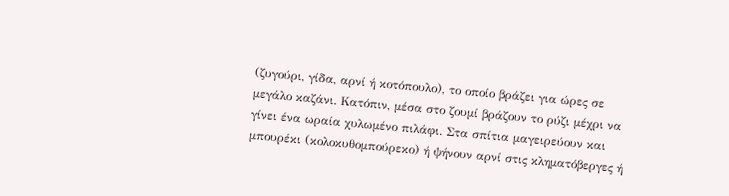(ζυγούρι, γίδα, αρνί ή κοτόπουλο), το οποίο βράζει για ώρες σε μεγάλο καζάνι. Κατόπιν, μέσα στο ζουμί βράζουν το ρύζι μέχρι να γίνει ένα ωραία χυλωμένο πιλάφι. Στα σπίτια μαγειρεύουν και μπουρέκι (κολοκυθομπούρεκο) ή ψήνουν αρνί στις κληματόβεργες ή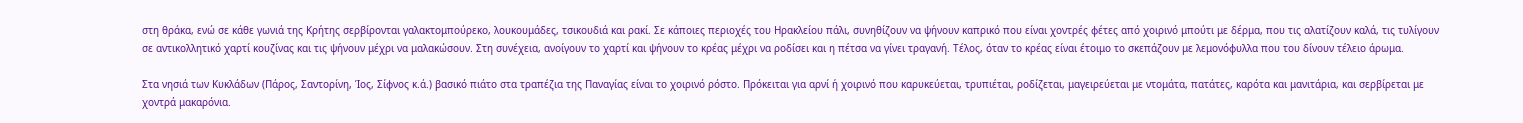στη θράκα, ενώ σε κάθε γωνιά της Κρήτης σερβίρονται γαλακτομπούρεκο, λουκουμάδες, τσικουδιά και ρακί. Σε κάποιες περιοχές του Ηρακλείου πάλι, συνηθίζουν να ψήνουν καπρικό που είναι χοντρές φέτες από χοιρινό μπούτι με δέρμα, που τις αλατίζουν καλά, τις τυλίγουν σε αντικολλητικό χαρτί κουζίνας και τις ψήνουν μέχρι να μαλακώσουν. Στη συνέχεια, ανοίγουν το χαρτί και ψήνουν το κρέας μέχρι να ροδίσει και η πέτσα να γίνει τραγανή. Τέλος, όταν το κρέας είναι έτοιμο το σκεπάζουν με λεμονόφυλλα που του δίνουν τέλειο άρωμα.

Στα νησιά των Κυκλάδων (Πάρος, Σαντορίνη, Ίος, Σίφνος κ.ά.) βασικό πιάτο στα τραπέζια της Παναγίας είναι το χοιρινό ρόστο. Πρόκειται για αρνί ή χοιρινό που καρυκεύεται, τρυπιέται, ροδίζεται, μαγειρεύεται με ντομάτα, πατάτες, καρότα και μανιτάρια, και σερβίρεται με χοντρά μακαρόνια.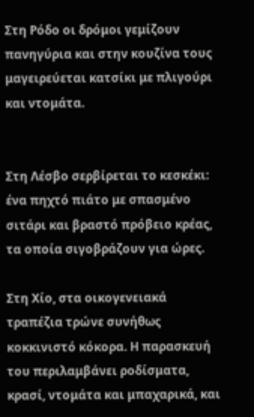Στη Ρόδο οι δρόμοι γεμίζουν πανηγύρια και στην κουζίνα τους μαγειρεύεται κατσίκι με πλιγούρι και ντομάτα.


Στη Λέσβο σερβίρεται το κεσκέκι: ένα πηχτό πιάτο με σπασμένο σιτάρι και βραστό πρόβειο κρέας, τα οποία σιγοβράζουν για ώρες.

Στη Χίο, στα οικογενειακά τραπέζια τρώνε συνήθως κοκκινιστό κόκορα. Η παρασκευή του περιλαμβάνει ροδίσματα, κρασί, ντομάτα και μπαχαρικά, και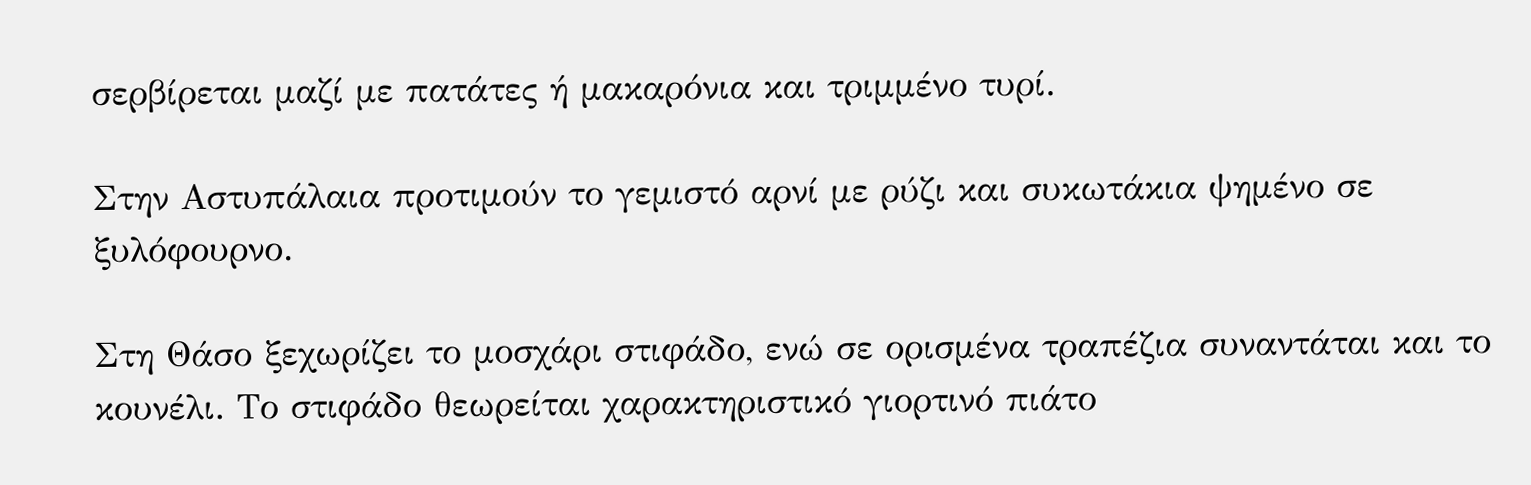σερβίρεται μαζί με πατάτες ή μακαρόνια και τριμμένο τυρί.

Στην Αστυπάλαια προτιμούν το γεμιστό αρνί με ρύζι και συκωτάκια ψημένο σε ξυλόφουρνο.

Στη Θάσο ξεχωρίζει το μοσχάρι στιφάδο, ενώ σε ορισμένα τραπέζια συναντάται και το κουνέλι. Το στιφάδο θεωρείται χαρακτηριστικό γιορτινό πιάτο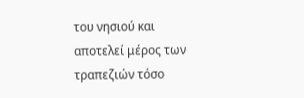του νησιού και αποτελεί μέρος των τραπεζιών τόσο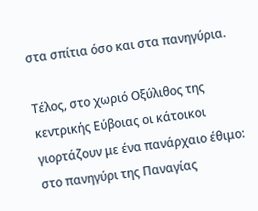στα σπίτια όσο και στα πανηγύρια.

Τέλος, στο χωριό Οξύλιθος της κεντρικής Εύβοιας οι κάτοικοι γιορτάζουν με ένα πανάρχαιο έθιμο: στο πανηγύρι της Παναγίας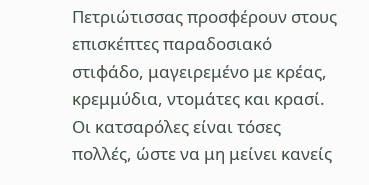Πετριώτισσας προσφέρουν στους επισκέπτες παραδοσιακό στιφάδο, μαγειρεμένο με κρέας, κρεμμύδια, ντομάτες και κρασί. Οι κατσαρόλες είναι τόσες πολλές, ώστε να μη μείνει κανείς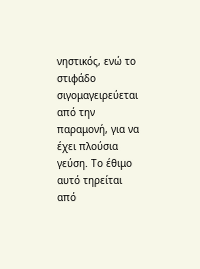νηστικός, ενώ το στιφάδο σιγομαγειρεύεται από την παραμονή, για να έχει πλούσια γεύση. Το έθιμο αυτό τηρείται από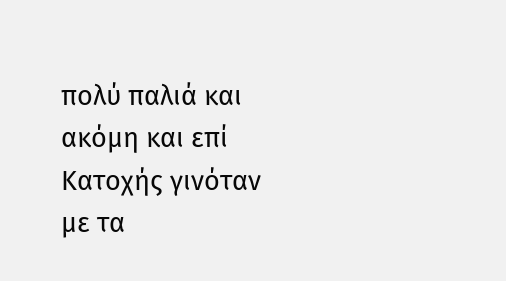πολύ παλιά και ακόμη και επί Κατοχής γινόταν με τα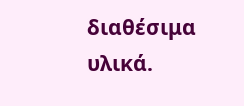διαθέσιμα υλικά.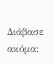Διάβασε ακόμα: